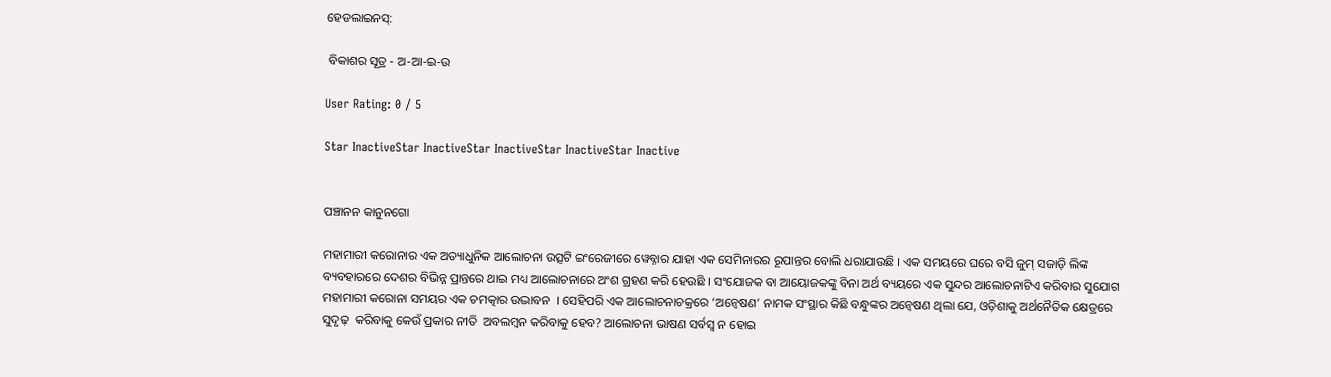ହେଡଲାଇନସ୍:

 ବିକାଶର ସୂତ୍ର - ଅ-ଆ-ଇ-ଉ

User Rating: 0 / 5

Star InactiveStar InactiveStar InactiveStar InactiveStar Inactive


ପଞ୍ଚାନନ କାନୁନଗୋ

ମହାମାରୀ କରୋନାର ଏକ ଅତ୍ୟାଧୁନିକ ଆଲୋଚନା ଉତ୍ସଟି ଇଂରେଜୀରେ ୱେବ୍ନାର ଯାହା ଏକ ସେମିନାରର ରୂପାନ୍ତର ବୋଲି ଧରାଯାଉଛି । ଏକ ସମୟରେ ଘରେ ବସି ଜୁମ୍ ସଜାଡ଼ି ଲିଙ୍କ ବ୍ୟବହାରରେ ଦେଶର ବିଭିନ୍ନ ପ୍ରାନ୍ତରେ ଥାଇ ମଧ୍ୟ ଆଲୋଚନାରେ ଅଂଶ ଗ୍ରହଣ କରି ହେଉଛି । ସଂଯୋଜକ ବା ଆୟୋଜକଙ୍କୁ ବିନା ଅର୍ଥ ବ୍ୟୟରେ ଏକ ସୁନ୍ଦର ଆଲୋଚନାଟିଏ କରିବାର ସୁଯୋଗ ମହାମାରୀ କରୋନା ସମୟର ଏକ ଚମତ୍କାର ଉଦ୍ଭାବନ  । ସେହିପରି ଏକ ଆଲୋଚନାଚକ୍ରରେ ‘ଅନ୍ୱେଷଣ’ ନାମକ ସଂସ୍ଥାର କିଛି ବନ୍ଧୁଙ୍କର ଅନ୍ୱେଷଣ ଥିଲା ଯେ, ଓଡ଼ିଶାକୁ ଅର୍ଥନୈତିକ କ୍ଷେତ୍ରରେ ସୁଦୃଢ଼  କରିବାକୁ କେଉଁ ପ୍ରକାର ନୀତି  ଅବଲମ୍ବନ କରିବାକୁ ହେବ? ଆଲୋଚନା ଭାଷଣ ସର୍ବସ୍ୱ ନ ହୋଇ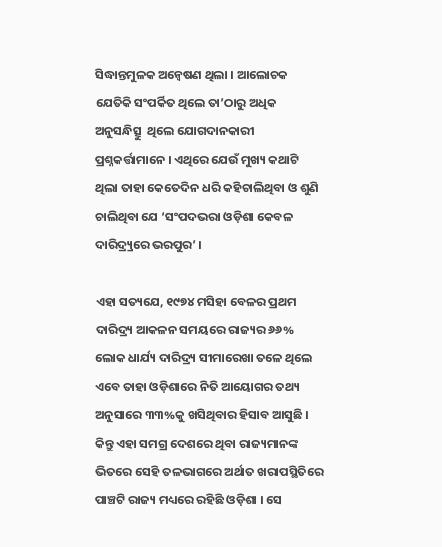ସିଦ୍ଧାନ୍ତମୁଳକ ଅନ୍ୱେଷଣ ଥିଲା । ଆଲୋଚକ ଯେତିକି ସଂପର୍କିତ ଥିଲେ ତା’ଠାରୁ ଅଧିକ ଅନୁସନ୍ଧିତ୍ସୁ  ଥିଲେ ଯୋଗଦାନକାରୀ ପ୍ରଶ୍ନକର୍ତ୍ତାମାନେ । ଏଥିରେ ଯେଉଁ ମୁଖ୍ୟ କଥାଟି ଥିଲା ତାହା କେତେଦିନ ଧରି କହିଚାଲିଥିବା ଓ ଶୁଣି ଚାଲିଥିବା ଯେ ‘ସଂପଦଭରା ଓଡ଼ିଶା କେବଳ ଦାରିଦ୍ର୍ର୍ୟରେ ଭରପୁର’ ।

ଏହା ସତ୍ୟଯେ, ୧୯୭୪ ମସିହା ବେଳର ପ୍ରଥମ ଦାରିଦ୍ର୍ୟ ଆକଳନ ସମୟରେ ରାଜ୍ୟର ୬୬% ଲୋକ ଧାର୍ଯ୍ୟ ଦାରିଦ୍ର୍ୟ ସୀମାରେଖା ତଳେ ଥିଲେ ଏବେ ତାହା ଓଡ଼ିଶାରେ ନିତି ଆୟୋଗର ତଥ୍ୟ ଅନୁସାରେ ୩୩%କୁ ଖସିଥିବାର ହିସାବ ଆସୁଛି । କିନ୍ତୁ ଏହା ସମଗ୍ର ଦେଶରେ ଥିବା ରାଜ୍ୟମାନଙ୍କ ଭିତରେ ସେହି ତଳଭାଗରେ ଅର୍ଥାତ ଖରାପସ୍ଥିତିରେ ପାଞ୍ଚଟି ରାଜ୍ୟ ମଧ୍ୟରେ ରହିଛି ଓଡ଼ିଶା । ସେ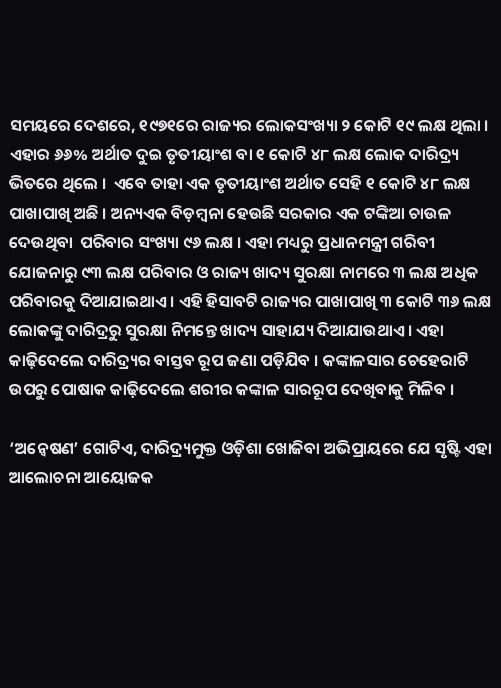ସମୟରେ ଦେଶରେ, ୧୯୭୧ରେ ରାଜ୍ୟର ଲୋକସଂଖ୍ୟା ୨ କୋଟି ୧୯ ଲକ୍ଷ ଥିଲା ।  ଏହାର ୬୬% ଅର୍ଥାତ ଦୁଇ ତୃତୀୟାଂଶ ବା ୧ କୋଟି ୪୮ ଲକ୍ଷ ଲୋକ ଦାରିଦ୍ର୍ୟ ଭିତରେ ଥିଲେ ।  ଏବେ ତାହା ଏକ ତୃତୀୟାଂଶ ଅର୍ଥାତ ସେହି ୧ କୋଟି ୪୮ ଲକ୍ଷ ପାଖାପାଖି ଅଛି । ଅନ୍ୟଏକ ବିଡ଼ମ୍ବନା ହେଉଛି ସରକାର ଏକ ଟଙ୍କିଆ ଚାଉଳ ଦେଉଥିବା  ପରିବାର ସଂଖ୍ୟା ୯୬ ଲକ୍ଷ । ଏହା ମଧ୍ୟରୁ ପ୍ରଧାନମନ୍ତ୍ରୀ ଗରିବୀ ଯୋଜନାରୁ ୯୩ ଲକ୍ଷ ପରିବାର ଓ ରାଜ୍ୟ ଖାଦ୍ୟ ସୁରକ୍ଷା ନାମରେ ୩ ଲକ୍ଷ ଅଧିକ ପରିବାରକୁ ଦିଆଯାଇଥାଏ । ଏହି ହିସାବଟି ରାଜ୍ୟର ପାଖାପାଖି ୩ କୋଟି ୩୬ ଲକ୍ଷ ଲୋକଙ୍କୁ ଦାରିଦ୍ରରୁ ସୁରକ୍ଷା ନିମନ୍ତେ ଖାଦ୍ୟ ସାହାଯ୍ୟ ଦିଆଯାଉଥାଏ । ଏହା କାଢ଼ିଦେଲେ ଦାରିଦ୍ର୍ୟର ବାସ୍ତବ ରୂପ ଜଣା ପଡ଼ିଯିବ । କଙ୍କାଳସାର ଚେହେରାଟି ଉପରୁ ପୋଷାକ କାଢ଼ିଦେଲେ ଶରୀର କଙ୍କାଳ ସାରରୂପ ଦେଖିବାକୁ ମିଳିବ ।

‘ଅନ୍ୱେଷଣ’ ଗୋଟିଏ, ଦାରିଦ୍ର୍ୟମୁକ୍ତ ଓଡ଼ିଶା ଖୋଜିବା ଅଭିପ୍ରାୟରେ ଯେ ସୃଷ୍ଟି ଏହା ଆଲୋଚନା ଆୟୋଜକ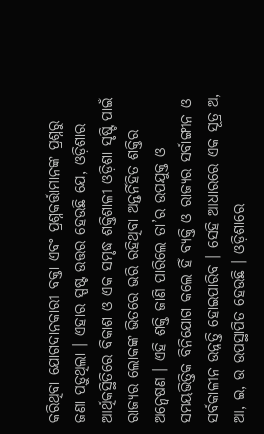କରିଥିବା ଯୋଗଦାନକାରୀ ବକ୍ତା ଏବଂ ପ୍ରଶ୍ନକର୍ତ୍ତାମାନଙ୍କ ପ୍ରଶ୍ନରୁ ଜଣା ପଡ଼ୁଥିଲା । ଏହାର ସ୍ପଷ୍ଟ ଉତ୍ତର ହେଉଛି ଯେ, ଓଡ଼ିଶାର ଆର୍ଥିକସ୍ଥିତିରେ ବିକାଶ ଓ ଏକ ସମୃଦ୍ଧ ଶକ୍ତିଶାଳୀ ଓଡ଼ିଶା ସୃଷ୍ଟି ପାଇଁ ରାଜ୍ୟର ଲୋକଙ୍କ ଭିତରେ ଭରି ରହିଥିବା ଅନ୍ତର୍ନିହିତ ଶକ୍ତିର ଅନ୍ୱେଷଣ । ଏହି ଶକ୍ତି ଜାଣି ପାରିଲେ ତା’ର ଉପଯୁକ୍ତ ଓ ସମୟଭିତ୍ତିକ ବିନିଯୋଗ କଲେ ହିଁ ବ୍ୟକ୍ତି ଓ ରାଜ୍ୟର ସର୍ବାଙ୍ଗୀନ ଓ ସର୍ବକାଳୀନ ଉନ୍ନତ୍ତି ହୋଇପାରିବ । ସେହି ଆଧାରରେ ଏକ ସୂତ୍ର ଅ, ଆ, ଇ, ଉ ଉପସ୍ଥାପିତ ହେଉଛି । ଓଡ଼ିଶାରେ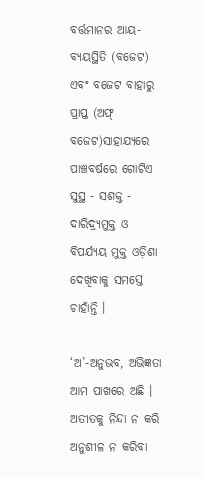ବର୍ତ୍ତମାନର ଆୟ-ବ୍ୟୟସ୍ଥିତି (ବଜେଟ) ଏବଂ ବଜେଟ ବାହାରୁ ପ୍ରାପ୍ତ (ଅଫ୍ ବଜେଟ)ସାହାଯ୍ୟରେ ପାଞ୍ଚବର୍ଷରେ ଗୋଟିଏ ସୁସ୍ଥ - ସଶକ୍ତ - ଦାରିଦ୍ର୍ୟମୁକ୍ତ ଓ ବିପର୍ଯ୍ୟୟ ମୁକ୍ତ ଓଡ଼ିଶା ଦେଖିବାକୁ ସମସ୍ତେ ଚାହାଁନ୍ତି ।

‘ଅ’-ଅନୁଭବ, ଅଭିଜ୍ଞତା ଆମ ପାଖରେ ଅଛି । ଅତୀତକୁ ନିନ୍ଦା ନ କରି ଅନୁଶୀଳ ନ କରିବା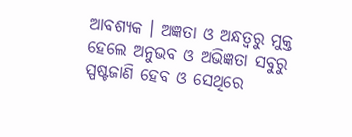ଆବଶ୍ୟକ । ଅଜ୍ଞତା ଓ ଅନ୍ଧତ୍ୱରୁ ମୁକ୍ତ ହେଲେ ଅନୁଭବ ଓ ଅଭିଜ୍ଞତା ସବୁରୁ ସ୍ପଷ୍ଟଜାଣି ହେବ ଓ ସେଥିରେ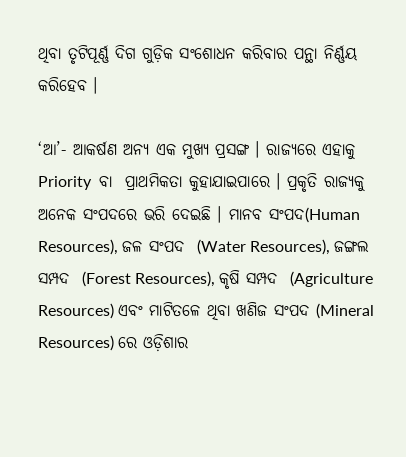ଥିବା ତୃଟିପୂର୍ଣ୍ଣ ଦିଗ ଗୁଡ଼ିକ ସଂଶୋଧନ କରିବାର ପନ୍ଥା ନିର୍ଣ୍ଣୟ କରିହେବ ।

‘ଆ’- ଆକର୍ଷଣ ଅନ୍ୟ ଏକ ମୁଖ୍ୟ ପ୍ରସଙ୍ଗ । ରାଜ୍ୟରେ ଏହାକୁ  Priority  ବା  ପ୍ରାଥମିକତା କୁହାଯାଇପାରେ । ପ୍ରକୃତି ରାଜ୍ୟକୁ ଅନେକ ସଂପଦରେ ଭରି ଦେଇଛି । ମାନବ ସଂପଦ(Human Resources), ଜଳ ସଂପଦ  (Water Resources), ଜଙ୍ଗଲ ସମ୍ପଦ  (Forest Resources), କୃଷି ସମ୍ପଦ  (Agriculture Resources) ଏବଂ ମାଟିତଳେ ଥିବା ଖଣିଜ ସଂପଦ (Mineral Resources) ରେ ଓଡ଼ିଶାର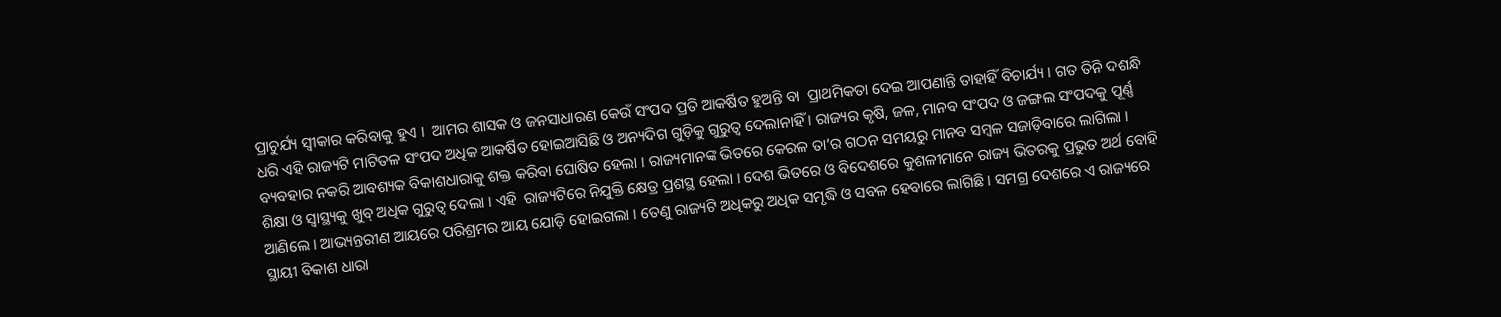ପ୍ରାଚୁର୍ଯ୍ୟ ସ୍ୱୀକାର କରିବାକୁ ହୁଏ ।  ଆମର ଶାସକ ଓ ଜନସାଧାରଣ କେଉଁ ସଂପଦ ପ୍ରତି ଆକର୍ଷିତ ହୁଅନ୍ତି ବା  ପ୍ରାଥମିକତା ଦେଇ ଆପଣାନ୍ତି ତାହାହିଁ ବିଚାର୍ଯ୍ୟ । ଗତ ତିନି ଦଶନ୍ଧି ଧରି ଏହି ରାଜ୍ୟଟି ମାଟିତଳ ସଂପଦ ଅଧିକ ଆକର୍ଷିତ ହୋଇଆସିଛି ଓ ଅନ୍ୟଦିଗ ଗୁଡ଼ିକୁ ଗୁରୁତ୍ୱ ଦେଲାନାହିଁ । ରାଜ୍ୟର କୃଷି, ଜଳ, ମାନବ ସଂପଦ ଓ ଜଙ୍ଗଲ ସଂପଦକୁ ପୂର୍ଣ୍ଣ ବ୍ୟବହାର ନକରି ଆବଶ୍ୟକ ବିକାଶଧାରାକୁ ଶକ୍ତ କରିବା ଘୋଷିତ ହେଲା । ରାଜ୍ୟମାନଙ୍କ ଭିତରେ କେରଳ ତା’ର ଗଠନ ସମୟରୁ ମାନବ ସମ୍ବଳ ସଜାଡ଼ିବାରେ ଲାଗିଲା ।  ଶିକ୍ଷା ଓ ସ୍ୱାସ୍ଥ୍ୟକୁ ଖୁବ୍ ଅଧିକ ଗୁରୁତ୍ୱ ଦେଲା । ଏହି  ରାଜ୍ୟଟିରେ ନିଯୁକ୍ତି କ୍ଷେତ୍ର ପ୍ରଶସ୍ଥ ହେଲା । ଦେଶ ଭିତରେ ଓ ବିଦେଶରେ କୁଶଳୀମାନେ ରାଜ୍ୟ ଭିତରକୁ ପ୍ରଭୁତ ଅର୍ଥ ବୋହି ଆଣିଲେ । ଆଭ୍ୟନ୍ତରୀଣ ଆୟରେ ପରିଶ୍ରମର ଆୟ ଯୋଡ଼ି ହୋଇଗଲା । ତେଣୁ ରାଜ୍ୟଟି ଅଧିକରୁ ଅଧିକ ସମୃଦ୍ଧି ଓ ସବଳ ହେବାରେ ଲାଗିଛି । ସମଗ୍ର ଦେଶରେ ଏ ରାଜ୍ୟରେ ସ୍ଥାୟୀ ବିକାଶ ଧାରା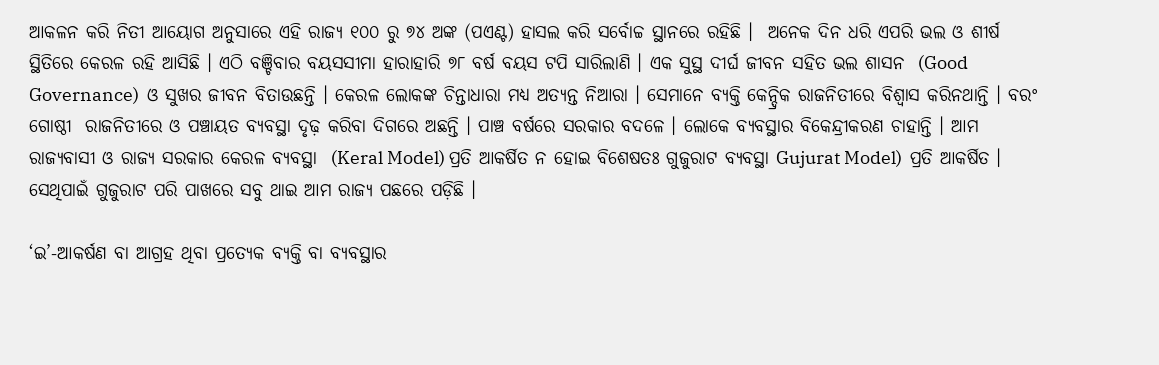ଆକଳନ କରି ନିତୀ ଆୟୋଗ ଅନୁସାରେ ଏହି ରାଜ୍ୟ ୧୦୦ ରୁ ୭୪ ଅଙ୍କ (ପଏଣ୍ଟ) ହାସଲ କରି ସର୍ବୋଚ୍ଚ ସ୍ଥାନରେ ରହିଛି ।  ଅନେକ ଦିନ ଧରି ଏପରି ଭଲ ଓ ଶୀର୍ଷ ସ୍ଥିତିରେ କେରଳ ରହି ଆସିଛି । ଏଠି ବଞ୍ଚିବାର ବୟସସୀମା ହାରାହାରି ୭୮ ବର୍ଷ ବୟସ ଟପି ସାରିଲାଣି । ଏକ ସୁସ୍ଥ ଦୀର୍ଘ ଜୀବନ ସହିତ ଭଲ ଶାସନ  (Good Governance)  ଓ ସୁଖର ଜୀବନ ବିତାଉଛନ୍ତି । କେରଳ ଲୋକଙ୍କ ଚିନ୍ତାଧାରା ମଧ୍ୟ ଅତ୍ୟନ୍ତ ନିଆରା । ସେମାନେ ବ୍ୟକ୍ତି କେନ୍ଦ୍ରିକ ରାଜନିତୀରେ ବିଶ୍ୱାସ କରିନଥାନ୍ତି । ବରଂ ଗୋଷ୍ଠୀ  ରାଜନିତୀରେ ଓ ପଞ୍ଚାୟତ ବ୍ୟବସ୍ଥା ଦୃଢ଼ କରିବା ଦିଗରେ ଅଛନ୍ତି । ପାଞ୍ଚ ବର୍ଷରେ ସରକାର ବଦଳେ । ଲୋକେ ବ୍ୟବସ୍ଥାର ବିକେନ୍ଦ୍ରୀକରଣ ଚାହାନ୍ତି । ଆମ ରାଜ୍ୟବାସୀ ଓ ରାଜ୍ୟ ସରକାର କେରଳ ବ୍ୟବସ୍ଥା  (Keral Model) ପ୍ରତି ଆକର୍ଷିତ ନ ହୋଇ ବିଶେଷତଃ ଗୁଜୁରାଟ ବ୍ୟବସ୍ଥା Gujurat Model)  ପ୍ରତି ଆକର୍ଷିତ । ସେଥିପାଇଁ ଗୁଜୁରାଟ ପରି ପାଖରେ ସବୁ ଥାଇ ଆମ ରାଜ୍ୟ ପଛରେ ପଡ଼ିଛି ।

‘ଇ’-ଆକର୍ଷଣ ବା ଆଗ୍ରହ ଥିବା ପ୍ରତ୍ୟେକ ବ୍ୟକ୍ତି ବା ବ୍ୟବସ୍ଥାର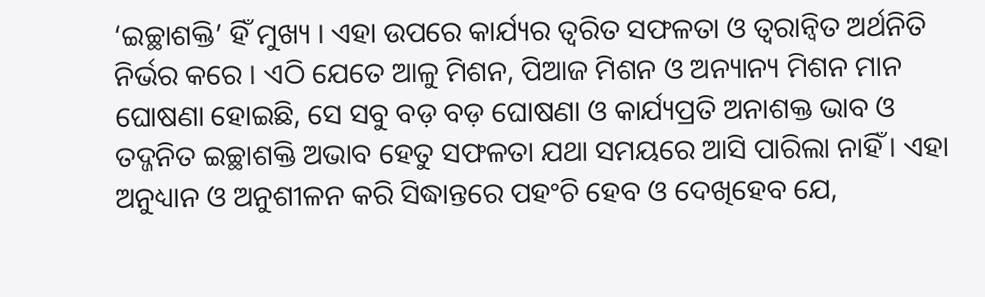‘ଇଚ୍ଛାଶକ୍ତି’ ହିଁ ମୁଖ୍ୟ । ଏହା ଉପରେ କାର୍ଯ୍ୟର ତ୍ୱରିତ ସଫଳତା ଓ ତ୍ୱରାନ୍ୱିତ ଅର୍ଥନିତି ନିର୍ଭର କରେ । ଏଠି ଯେତେ ଆଳୁ ମିଶନ, ପିଆଜ ମିଶନ ଓ ଅନ୍ୟାନ୍ୟ ମିଶନ ମାନ ଘୋଷଣା ହୋଇଛି, ସେ ସବୁ ବଡ଼ ବଡ଼ ଘୋଷଣା ଓ କାର୍ଯ୍ୟପ୍ରତି ଅନାଶକ୍ତ ଭାବ ଓ ତଦ୍ଜନିତ ଇଚ୍ଛାଶକ୍ତି ଅଭାବ ହେତୁ ସଫଳତା ଯଥା ସମୟରେ ଆସି ପାରିଲା ନାହିଁ । ଏହା ଅନୁଧ୍ୟାନ ଓ ଅନୁଶୀଳନ କରି ସିଦ୍ଧାନ୍ତରେ ପହଂଚି ହେବ ଓ ଦେଖିହେବ ଯେ,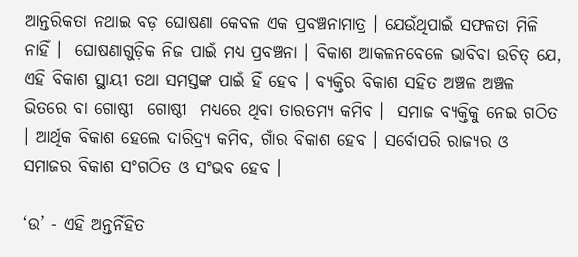ଆନ୍ତରିକତା ନଥାଇ ବଡ଼ ଘୋଷଣା କେବଳ ଏକ ପ୍ରବଞ୍ଚନାମାତ୍ର । ଯେଉଁଥିପାଇଁ ସଫଳତା ମିଳି ନାହିଁ ।  ଘୋଷଣାଗୁଡ଼ିକ ନିଜ ପାଇଁ ମଧ୍ୟ ପ୍ରବଞ୍ଚନା । ବିକାଶ ଆକଳନବେଳେ ଭାବିବା ଉଚିତ୍ ଯେ, ଏହି ବିକାଶ ସ୍ଥାୟୀ ତଥା ସମସ୍ତଙ୍କ ପାଇଁ ହିଁ ହେବ । ବ୍ୟକ୍ତିର ବିକାଶ ସହିତ ଅଞ୍ଚଳ ଅଞ୍ଚଳ ଭିତରେ ବା ଗୋଷ୍ଠୀ  ଗୋଷ୍ଠୀ  ମଧ୍ୟରେ ଥିବା ତାରତମ୍ୟ କମିବ ।  ସମାଜ ବ୍ୟକ୍ତିକୁ ନେଇ ଗଠିତ । ଆର୍ଥିକ ବିକାଶ ହେଲେ ଦାରିଦ୍ର୍ୟ କମିବ, ଗାଁର ବିକାଶ ହେବ । ସର୍ବୋପରି ରାଜ୍ୟର ଓ ସମାଜର ବିକାଶ ସଂଗଠିତ ଓ ସଂଭବ ହେବ ।

‘ଉ’ - ଏହି ଅନ୍ତର୍ନିହିତ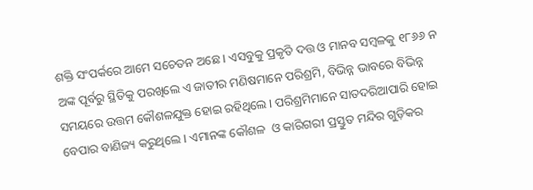ଶକ୍ତି ସଂପର୍କରେ ଆମେ ସଚେତନ ଅଛେ । ଏସବୁକୁ ପ୍ରକୃତି ଦତ୍ତ ଓ ମାନବ ସମ୍ବଳକୁ ୧୮୬୬ ନ ଅଙ୍କ ପୂର୍ବରୁ ସ୍ଥିତିକୁ ପରଖିଲେ ଏ ଜାତୀର ମଣିଷମାନେ ପରିଶ୍ରମି, ବିଭିନ୍ନ ଭାବରେ ବିଭିନ୍ନ ସମୟରେ ଉତ୍ତମ କୌଶଳଯୁକ୍ତ ହୋଇ ରହିଥିଲେ । ପରିଶ୍ରମିମାନେ ସାତଦରିଆପାରି ହୋଇ ବେପାର ବାଣିଜ୍ୟ କରୁଥିଲେ । ଏମାନଙ୍କ କୌଶଳ  ଓ କାରିଗରୀ ପ୍ରସ୍ତୁତ ମନ୍ଦିର ଗୁଡ଼ିକର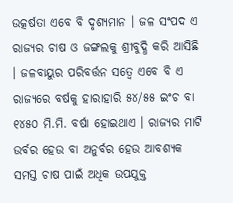ଉତ୍କର୍ଷତା ଏବେ ବି ଦୃଶ୍ୟମାନ । ଜଳ ସଂପଦ ଏ ରାଜ୍ୟର ଚାଷ ଓ ଜଙ୍ଗଲକୁ ଶ୍ରୀବୁଦ୍ଧି କରି ଆସିଛି । ଜଳବାୟୁର ପରିବର୍ତ୍ତନ ସତ୍ୱେ ଏବେ ବି ଏ ରାଜ୍ୟରେ ବର୍ଷକୁ ହାରାହାରି ୫୪/୫୫ ଇଂଚ ବା ୧୪୫୦ ମି.ମି. ବର୍ଷା ହୋଇଥାଏ । ରାଜ୍ୟର ମାଟି ଉର୍ବର ହେଉ ବା ଅନୁର୍ବର ହେଉ ଆବଶ୍ୟକ ସମସ୍ତ ଚାଷ ପାଇଁ ଅଧିକ ଉପଯୁକ୍ତ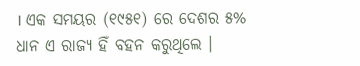। ଏକ ସମୟର (୧୯୫୧) ରେ ଦେଶର ୫% ଧାନ ଏ ରାଜ୍ୟ ହିଁ ବହନ କରୁଥିଲେ ।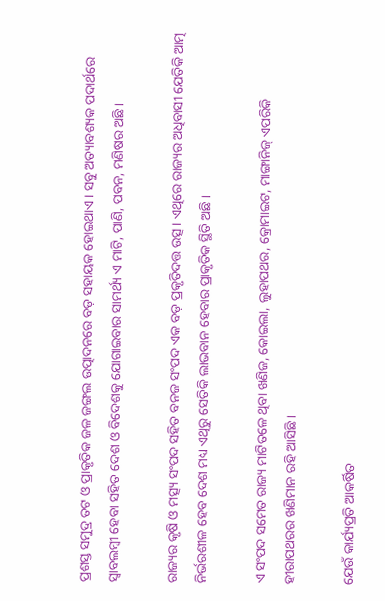ପ୍ରଶସ୍ତ ସମୁଦ୍ର ତଟ ଓ ପ୍ରାକୃତିକ ଜଳ ଜଙ୍ଗଲ ଉତ୍ପାଦନରେ ବଡ଼ ସହାୟକ ହୋଇଥାଏ । ସବୁ ଅତ୍ୟାବଶ୍ୟକ ପଦାର୍ଥରେ ସ୍ୱାବଲମ୍ବୀ ହେବା ସହିତ ଦେଶ ଓ ବିଦେଶକୁ ଯୋଗାଇବାର ସାମର୍ଥ୍ୟ ଏ ମାଟି, ପାଣି, ପବନ, ମଣିଷର ଅଛି ।

ରାଜ୍ୟର କୃଷି ଓ ମତ୍ସ୍ୟ ସଂପଦ ସହିତ ବନଜ ସଂପଦ ଏକ ବଡ଼ ପ୍ରକୃତିଦତ୍ତ ଉତ୍ସ । ଏଥିରେ ରାଜ୍ୟର ଅଧିବାସୀ ଯେତିକି ଆତ୍ମ ନିର୍ଭରଶୀଳ ହେବ ଦେଶ ମଧ୍ୟ ଏଥିରୁ ସେତିକି ଲାଭବାନ ହେବାର ପ୍ରାକୃତିକ ସ୍ଥିତି ଅଛି ।

ଏ ସଂପଦ ସମେତ ରାଜ୍ୟ ମାଟିତଳେ ଥିବା ଖଣିଜ, କୋଇଲା, ଲୁହାପଥର, କ୍ରୋମାଇଟ, ମାଙ୍ଗାନିଜ୍ ଏପରିକି ହୀରାପଥରର ଖଣିମାନ ରହି ଆସିଛି ।

ଯେଉଁ କାର୍ଯ୍ୟପ୍ରତି ଆକର୍ଷିତ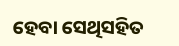ହେବା ସେଥିସହିତ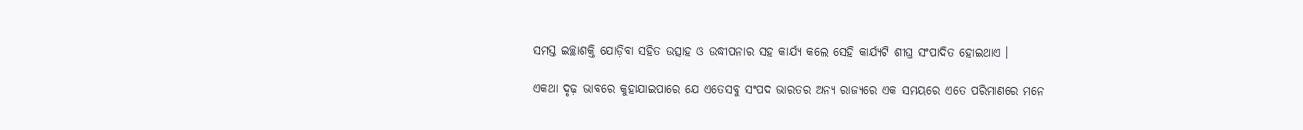ସମସ୍ତ ଇଚ୍ଛାଶକ୍ତି ଯୋଡ଼ିବା ସହିତ ଉତ୍ସାହ ଓ ଉଦ୍ଧୀପନାର ସହ କାର୍ଯ୍ୟ କଲେ ସେହି କାର୍ଯ୍ୟଟି ଶୀଘ୍ର ସଂପାଦିତ ହୋଇଥାଏ ।

ଏକଥା ଦୃଢ଼ ଭାବରେ କୁହାଯାଇପାରେ ଯେ ଏତେସବୁ ସଂପଦ ଭାରତର ଅନ୍ୟ ରାଜ୍ୟରେ ଏକ ସମୟରେ ଏତେ ପରିମାଣରେ ମନେ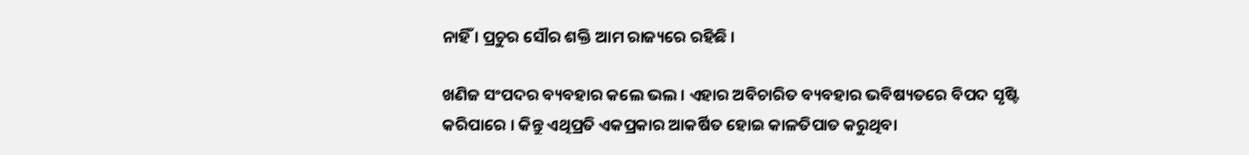ନାହିଁ । ପ୍ରଚୁର ସୌର ଶକ୍ତି ଆମ ରାଜ୍ୟରେ ରହିଛି ।

ଖଣିଜ ସଂପଦର ବ୍ୟବହାର କଲେ ଭଲ । ଏହାର ଅବିଚାରିତ ବ୍ୟବହାର ଭବିଷ୍ୟତରେ ବିପଦ ସୃଷ୍ଟି କରିପାରେ । କିନ୍ତୁ ଏଥିପ୍ରତି ଏକପ୍ରକାର ଆକର୍ଷିତ ହୋଇ କାଳତିପାତ କରୁଥିବା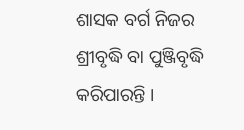ଶାସକ ବର୍ଗ ନିଜର ଶ୍ରୀବୃଦ୍ଧି ବା ପୁଞ୍ଜିବୃଦ୍ଧି କରିପାରନ୍ତି ।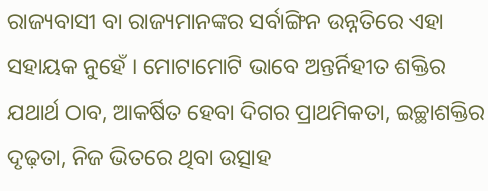ରାଜ୍ୟବାସୀ ବା ରାଜ୍ୟମାନଙ୍କର ସର୍ବାଙ୍ଗିନ ଉନ୍ନତିରେ ଏହା ସହାୟକ ନୁହେଁ । ମୋଟାମୋଟି ଭାବେ ଅନ୍ତର୍ନିହୀତ ଶକ୍ତିର ଯଥାର୍ଥ ଠାବ, ଆକର୍ଷିତ ହେବା ଦିଗର ପ୍ରାଥମିକତା, ଇଚ୍ଛାଶକ୍ତିର ଦୃଢ଼ତା, ନିଜ ଭିତରେ ଥିବା ଉତ୍ସାହ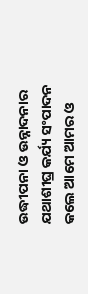ଉଦ୍ଧୀପନା ଓ ଉନ୍ନାଦନାର ଯଥାଶୀଘ୍ର କର୍ଯ୍ୟ ସଂପାଦନ କଲେ ଆମେ ଆମର ଓ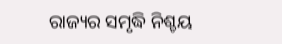ରାଜ୍ୟର ସମୃଦ୍ଧି ନିଶ୍ଚୟ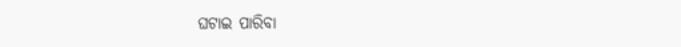ଘଟାଇ ପାରିବା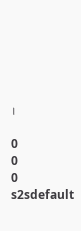।

0
0
0
s2sdefault